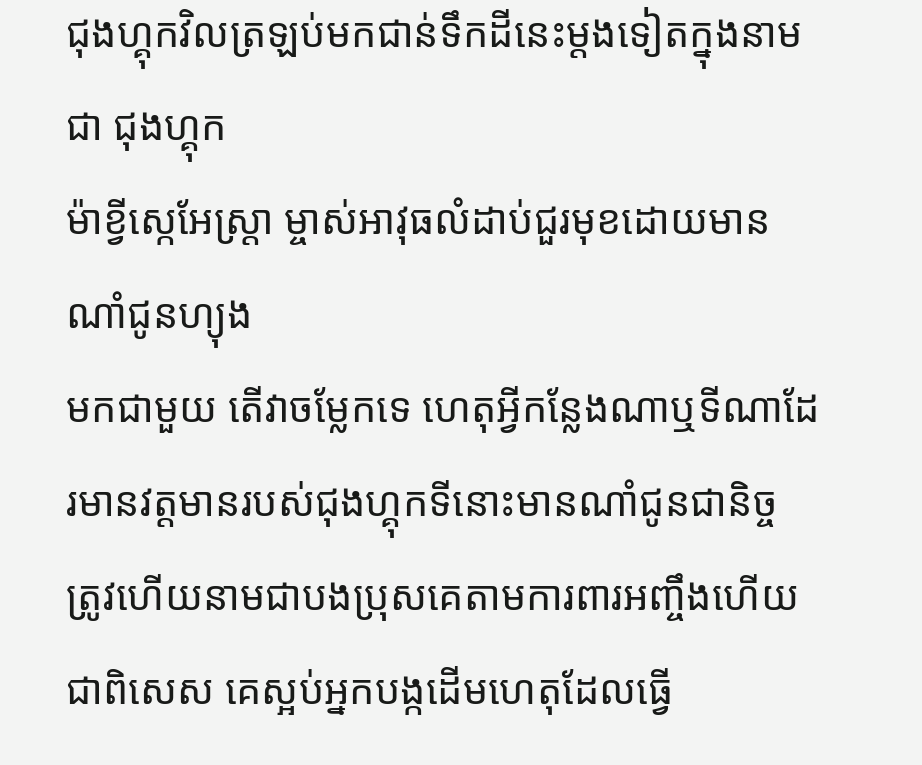ជុងហ្គុកវិលត្រឡប់មកជាន់ទឹកដីនេះម្ដងទៀតក្នុងនាមជា ជុងហ្គុក
ម៉ាខ្វីស្កេអែស្រ្ដា ម្ចាស់អាវុធលំដាប់ជួរមុខដោយមានណាំជូនហ្យុង
មកជាមួយ តេីវាចម្លែកទេ ហេតុអ្វីកន្លែងណាឬទីណាដែរមានវត្ដមានរបស់ជុងហ្គុកទីនោះមានណាំជូនជានិច្ច ត្រូវហេីយនាមជាបងប្រុសគេតាមការពារអញ្ចឹងហេីយជាពិសេស គេស្អប់អ្នកបង្កដេីមហេតុដែលធ្វើ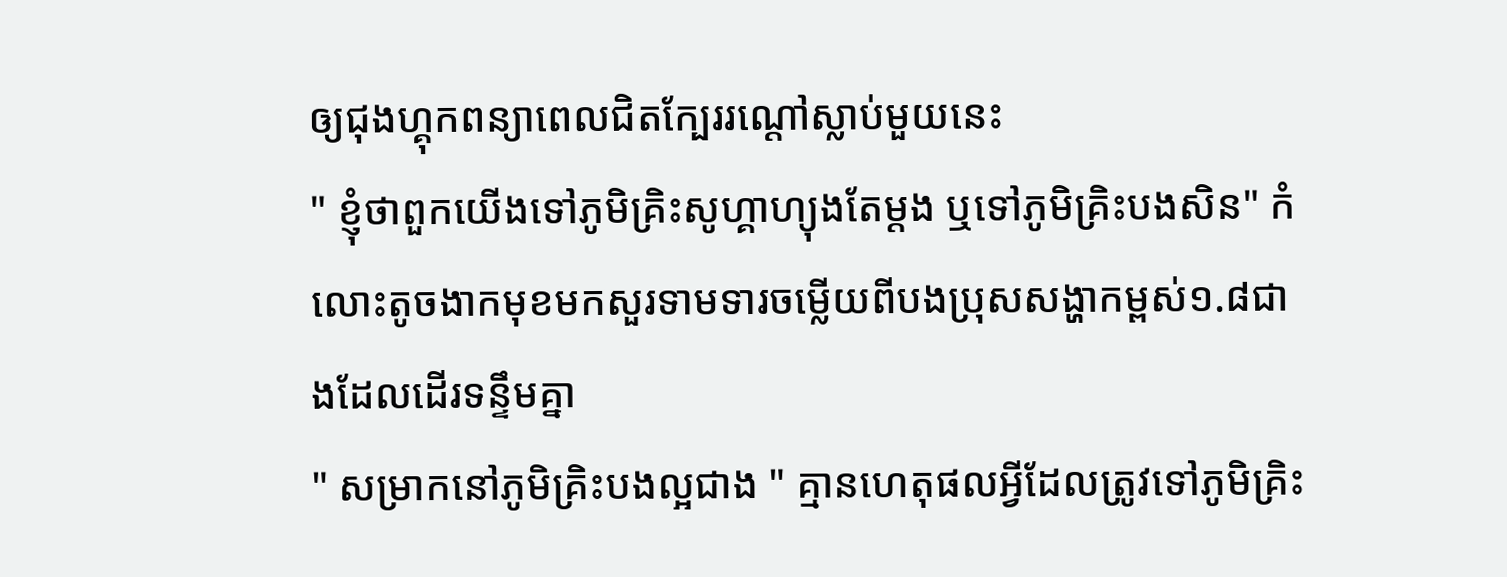ឲ្យជុងហ្គុកពន្យាពេលជិតក្បែររណ្ដៅស្លាប់មួយនេះ
" ខ្ញុំថាពួកយេីងទៅភូមិគ្រិះសូហ្គាហ្យុងតែម្ដង ឬទៅភូមិគ្រិះបងសិន" កំលោះតូចងាកមុខមកសួរទាមទារចម្លេីយពីបងប្រុសសង្ហាកម្ពស់១.៨ជាងដែលដេីរទន្ទឹមគ្នា
" សម្រាកនៅភូមិគ្រិះបងល្អជាង " គ្មានហេតុផលអ្វីដែលត្រូវទៅភូមិគ្រិះ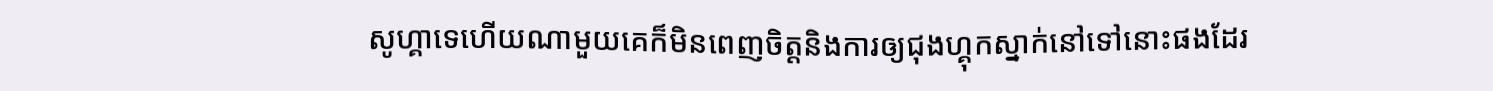សូហ្គាទេហេីយណាមួយគេក៏មិនពេញចិត្ដនិងការឲ្យជុងហ្គុកស្នាក់នៅទៅនោះផងដែរ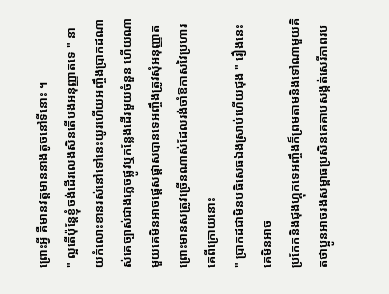ព្រោះអ្វី គឺមានវត្ដមាននាងតូចនៅទីនោះ ។
" ល្អតេីប៉ុន្ដែខ្ញុំចង់ដេីរលេងសិនតេីបងអនុញ្ញាតទេ " នាយកំលោះខានរស់នៅទៅនេះយូរហេីយអញ្ចឹងប្រាកដណាស់គេច្បាស់ជាងភ្លេចផ្លូវឬកន្លែងដេីរមួយចំនួន ហេីយណាមួយគេមិនអាចផ្ដេសផ្ដាសបានទេអញ្ចឹងត្រូវសុំអនុញ្ញាតព្រោះមានសត្រូវច្រេីនណាស់ដែលរង់ចាំឱកាសវៃប្រហារគេពីក្រោយនោះ
" ប្រាកដជាមិនបធិសេធឯងស្រាប់ហេីយជុង " រឿងនេះគេមិនអាច
ប្រកែកនិងជុងហ្គុកទេអញ្ចឹងក៏ព្រមតាមនិងទៅណាមួយគិតថាប្អូនអាចរងសម្ពាធប្រសិនគេគាបសង្កត់សេរីភាពរប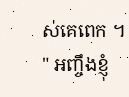ស់គេពេក ។
" អញ្ចឹងខ្ញុំ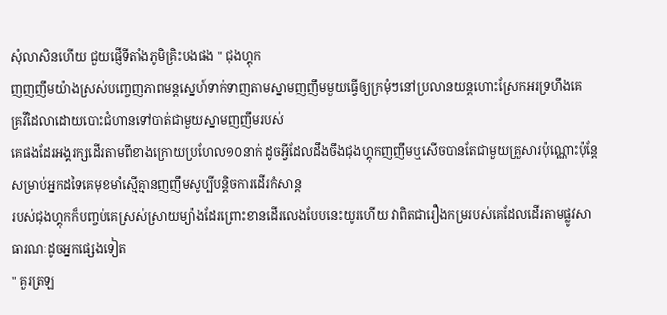សុំលាសិនហេីយ ជួយផ្ញេីទីតាំងភូមិគ្រិះបងផង " ជុងហ្គុក
ញញញឹមយ៉ាងស្រស់បញ្ចេញភាពមន្ដស្នេហ៍ទាក់ទាញតាមស្នាមញញឹមមួយធ្វេីឲ្យក្រមុំៗនៅប្រលានយន្តហោះស្រែកអរទ្រហឹងគេ
គ្រវីដៃលាដោយបោះជំហានទៅបាត់ជាមួយស្នាមញញឹមរបស់
គេផងដែរអង្គរក្សដេីរតាមពីខាងក្រោយប្រហែល១០នាក់ ដូចអ្វីដែលដឹងចឹងជុងហ្គុកញញឹមឬសេីចបានតែជាមួយគ្រួសារប៉ុណ្ណោះប៉ុន្ដែសម្រាប់អ្នកដទៃគេមុខមាំស្មេីគ្មានញញឹមសូប្បីបន្ដិចការដេីរកំសាន្ដ
របស់ជុងហ្គុកក៏បញ្ចប់គេស្រស់ស្រាយម្យ៉ាងដែរព្រោះខានដេីរលេងបែបនេះយូរហេីយ វាពិតជារឿងកម្ររបស់គេដែលដេីរតាមផ្លូវសាធារណៈដូចអ្នកផ្សេងទៀត
" គួរត្រឡ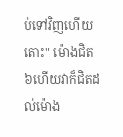ប់ទៅវិញហេីយ តោះ" ម៉ោងជិត៦ហេីយវាក៏ជិតដល់ម៉ោង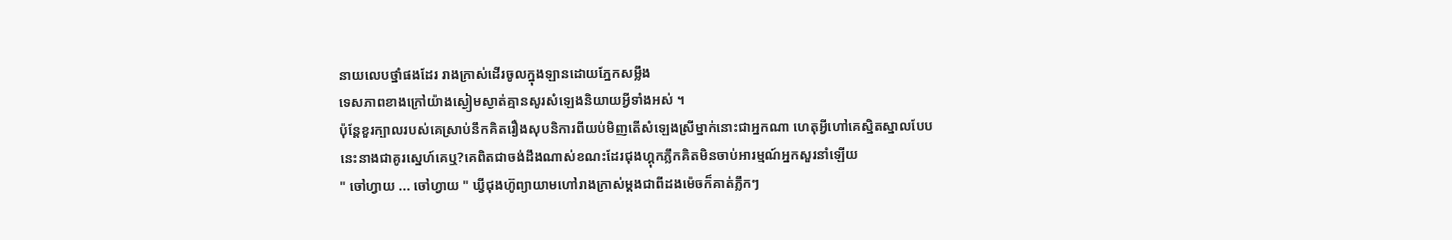នាយលេបថ្នាំផងដែរ រាងក្រាស់ដេីរចូលក្នុងឡានដោយភ្នែកសម្លឹង
ទេសភាពខាងក្រៅយ៉ាងស្ងៀមស្ងាត់គ្មានសូរសំឡេងនិយាយអ្វីទាំងអស់ ។
ប៉ុន្តែខួរក្បាលរបស់គេស្រាប់នឹកគិតរឿងសុបនិការពីយប់មិញតេីសំឡេងស្រីម្នាក់នោះជាអ្នកណា ហេតុអ្វីហៅគេស្និតស្នាលបែប
នេះនាងជាគូរស្នេហ៍គេឬ?គេពិតជាចង់ដឹងណាស់ខណះដែរជុងហ្គុកភ្លឹកគិតមិនចាប់អារម្មណ៍អ្នកសួរនាំឡេីយ
" ចៅហ្វាយ ... ចៅហ្វាយ " ឃ្វីជុងហ៊ូព្យាយាមហៅរាងក្រាស់ម្ដងជាពីដងម៉េចក៏គាត់ភ្លឹកៗ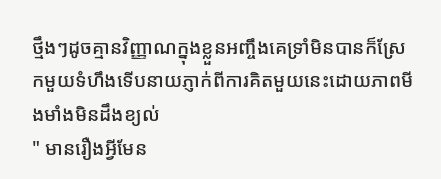ថ្មឹងៗដូចគ្មានវិញ្ញាណក្នុងខ្លួនអញ្ចឹងគេទ្រាំមិនបានក៏ស្រែកមួយទំហឹងទេីបនាយភ្ញាក់ពីការគិតមួយនេះដោយភាពមីងមាំងមិនដឹងខ្យល់
" មានរឿងអ្វីមែន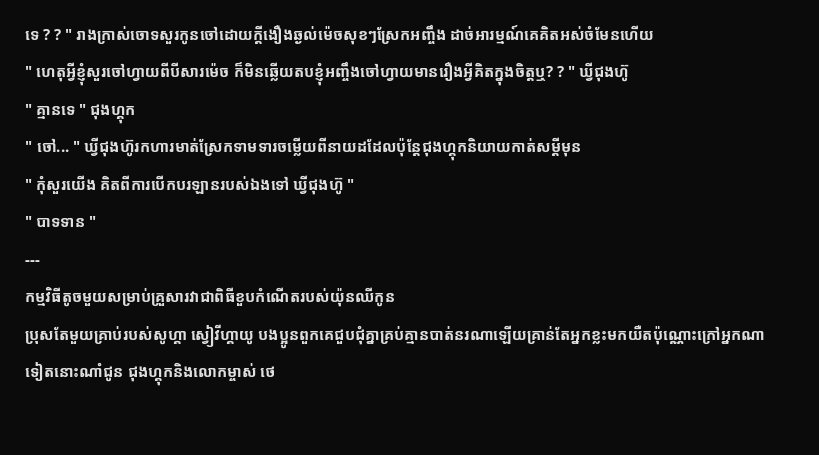ទេ ? ? " រាងក្រាស់ចោទសួរកូនចៅដោយក្ដីងឿងឆ្ងល់ម៉េចសុខៗស្រែកអញ្ចឹង ដាច់អារម្មណ៍គេគិតអស់ចំមែនហេីយ
" ហេតុអ្វីខ្ញុំសួរចៅហ្វាយពីបីសារម៉េច ក៏មិនឆ្លេីយតបខ្ញុំអញ្ចឹងចៅហ្វាយមានរឿងអ្វីគិតក្នុងចិត្ដឬ? ? " ឃ្វីជុងហ៊ូ
" គ្មានទេ " ជុងហ្គុក
" ចៅ... " ឃ្វីជុងហ៊ូរកហារមាត់ស្រែកទាមទារចម្លេីយពីនាយដដែលប៉ុន្ដែជុងហ្គុកនិយាយកាត់សម្ដីមុន
" កុំសួរយេីង គិតពីការបេីកបរឡានរបស់ឯងទៅ ឃ្វីជុងហ៊ូ "
" បាទទាន "
---
កម្មវិធីតូចមួយសម្រាប់គ្រួសារវាជាពិធីខួបកំណេីតរបស់យ៉ុនឈីកូន
ប្រុសតែមួយគ្រាប់របស់សូហ្គា ស្វៀវីហ្គាយូ បងប្អូនពួកគេជួបជុំគ្នាគ្រប់គ្មានបាត់នរណាឡេីយគ្រាន់តែអ្នកខ្លះមកយឺតប៉ុណ្ណោះក្រៅអ្នកណាទៀតនោះណាំជូន ជុងហ្គុកនិងលោកម្ចាស់ ថេ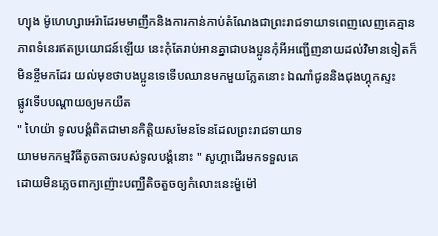ហ្យុង ម៉ូហេហ្សាអេរ៉ាដែរមមាញឹកនិងការកាន់កាប់តំណែងជាព្រះរាជទាយាទពេញលេញគេគ្មានភាពទំនេរឥតប្រយោជន៍ឡេីយ នេះកុំតែរាប់អានគ្នាជាបងប្អូនកុំអីអញ្ជេីញនាយដល់វិមានទៀតក៏មិនខ្ចីមកដែរ យល់មុខថាបងប្អូនទេទេីបឈានមកមួយភ្លែតនោះ ឯណាំជូននិងជុងហ្គុកស្ទះ
ផ្លូវទេីបបណ្ដាយឲ្យមកយឺត
" ហៃយ៉ា ទូលបង្គំពិតជាមានកិត្តិយសមែនទែនដែលព្រះរាជទាយាទ
យាមមកកម្មវិធីតូចតាចរបស់ទូលបង្គំនោះ " សូហ្គាដេីរមកទទួលគេ
ដោយមិនភ្លេចពាក្យញ៉ោះបញ្ឈឺតិចតួចឲ្យកំលោះនេះម៉ួម៉ៅ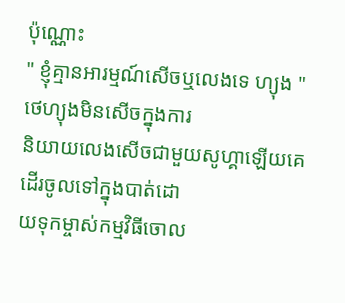ប៉ុណ្ណោះ
" ខ្ញុំគ្មានអារម្មណ៍សេីចឬលេងទេ ហ្យុង " ថេហ្យុងមិនសេីចក្នុងការ
និយាយលេងសេីចជាមួយសូហ្គាឡេីយគេដេីរចូលទៅក្នុងបាត់ដោ
យទុកម្ចាស់កម្មវិធីចោល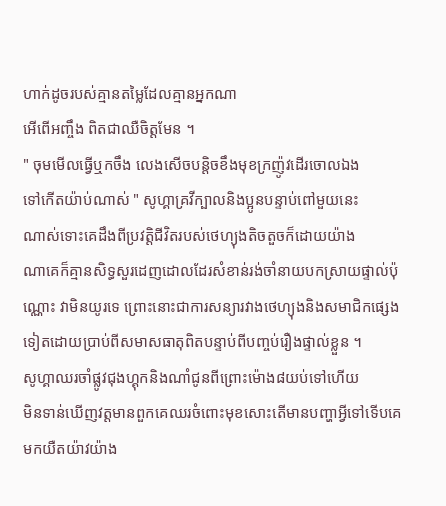ហាក់ដូចរបស់គ្មានតម្លៃដែលគ្មានអ្នកណា
អេីពេីអញ្ចឹង ពិតជាឈឺចិត្ដមែន ។
" ចុមមេីលធ្វេីឬកចឹង លេងសេីចបន្ដិចខឹងមុខក្រញ៉ូវដេីរចោលឯង
ទៅកេីតយ៉ាប់ណាស់ " សូហ្គាគ្រវីក្បាលនិងប្អូនបន្ទាប់ពៅមួយនេះ
ណាស់ទោះគេដឹងពីប្រវត្តិជីវិតរបស់ថេហ្យុងតិចតួចក៏ដោយយ៉ាង
ណាគេក៏គ្មានសិទ្ធសួរដេញដោលដែរសំខាន់រង់ចាំនាយបកស្រាយផ្ទាល់ប៉ុណ្ណោះ វាមិនយូរទេ ព្រោះនោះជាការសន្យារវាងថេហ្យុងនិងសមាជិកផ្សេងទៀតដោយប្រាប់ពីសមាសធាតុពិតបន្ទាប់ពីបញ្ចប់រឿងផ្ទាល់ខ្លួន ។
សូហ្គាឈរចាំផ្លូវជុងហ្គុកនិងណាំជូនពីព្រោះម៉ោង៨យប់ទៅហេីយ
មិនទាន់ឃេីញវត្ដមានពួកគេឈរចំពោះមុខសោះតេីមានបញ្ហាអ្វីទៅទេីបគេមកយឺតយ៉ាវយ៉ាង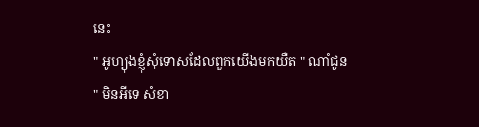នេះ
" អូហ្យុងខ្ញុំសុំទោសដែលពួកយេីងមកយឺត " ណាំជូន
" មិនអីទេ សំខា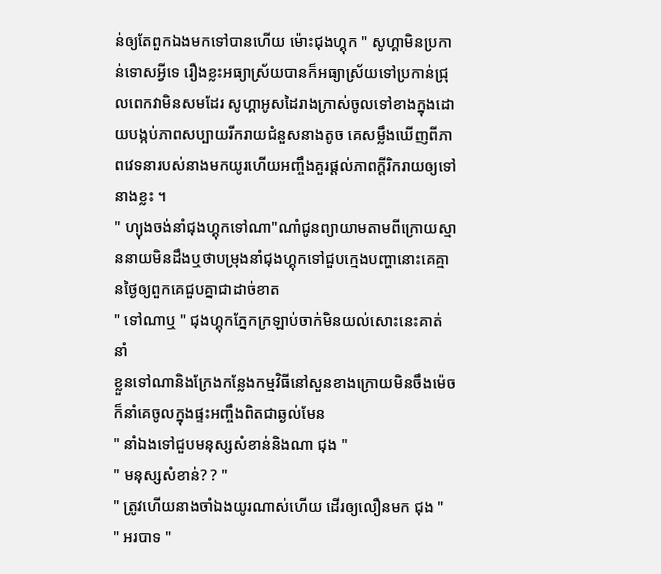ន់ឲ្យតែពួកឯងមកទៅបានហេីយ ម៉ោះជុងហ្គុក " សូហ្គាមិនប្រកាន់ទោសអ្វីទេ រឿងខ្លះអធ្យាស្រ័យបានក៏អធ្យាស្រ័យទៅប្រកាន់ជ្រុលពេកវាមិនសមដែរ សូហ្គាអូសដៃរាងក្រាស់ចូលទៅខាងក្នុងដោយបង្កប់ភាពសប្បាយរីករាយជំនួសនាងតូច គេសម្លឹងឃេីញពីភាពវេទនារបស់នាងមកយូរហេីយអញ្ចឹងគួរផ្ដល់ភាពក្ដីរិករាយឲ្យទៅនាងខ្លះ ។
" ហ្យុងចង់នាំជុងហ្គុកទៅណា"ណាំជូនព្យាយាមតាមពីក្រោយស្មាននាយមិនដឹងឬថាបម្រុងនាំជុងហ្គុកទៅជួបក្មេងបញ្ហានោះគេគ្មានថ្ងៃឲ្យពួកគេជួបគ្នាជាដាច់ខាត
" ទៅណាឬ " ជុងហ្គុកភ្នែកក្រឡាប់ចាក់មិនយល់សោះនេះគាត់នាំ
ខ្លួនទៅណានិងក្រែងកន្លែងកម្មវិធីនៅសួនខាងក្រោយមិនចឹងម៉េចក៏នាំគេចូលក្នុងផ្ទះអញ្ចឹងពិតជាឆ្ងល់មែន
" នាំឯងទៅជួបមនុស្សសំខាន់និងណា ជុង "
" មនុស្សសំខាន់? ? "
" ត្រូវហេីយនាងចាំឯងយូរណាស់ហេីយ ដេីរឲ្យលឿនមក ជុង "
" អរបាទ "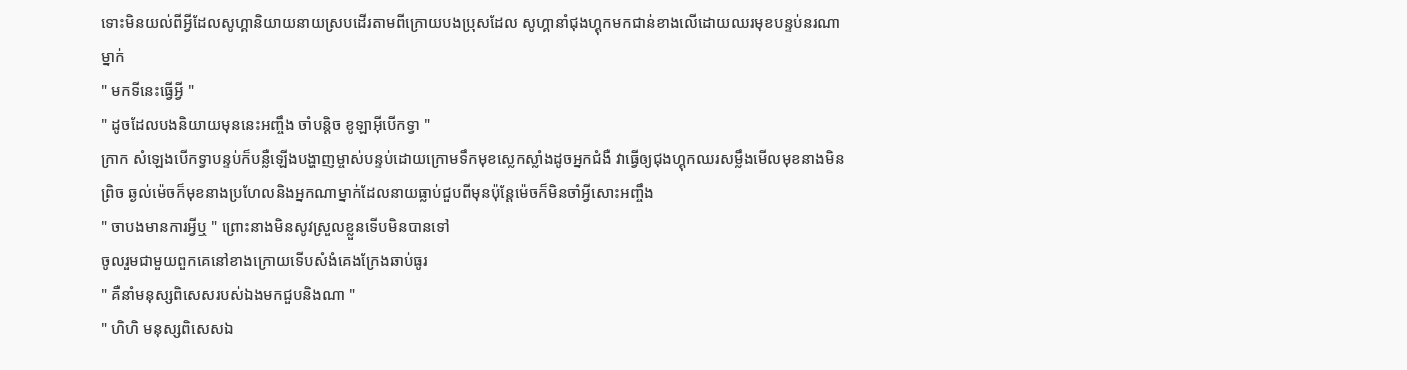ទោះមិនយល់ពីអ្វីដែលសូហ្គានិយាយនាយស្របដេីរតាមពីក្រោយបងប្រុសដែល សូហ្គានាំជុងហ្គុកមកជាន់ខាងលេីដោយឈរមុខបន្ទប់នរណាម្នាក់
" មកទីនេះធ្វេីអ្វី "
" ដូចដែលបងនិយាយមុននេះអញ្ចឹង ចាំបន្ដិច ខូឡាអុីបេីកទ្វា "
ក្រាក សំឡេងបេីកទ្វាបន្ទប់ក៏បន្លឺឡេីងបង្ហាញម្ចាស់បន្ទប់ដោយក្រោមទឹកមុខស្លេកស្លាំងដូចអ្នកជំងឺ វាធ្វេីឲ្យជុងហ្គុកឈរសម្លឹងមេីលមុខនាងមិនព្រិច ឆ្ងល់ម៉េចក៏មុខនាងប្រហែលនិងអ្នកណាម្នាក់ដែលនាយធ្លាប់ជួបពីមុនប៉ុន្ដែម៉េចក៏មិនចាំអ្វីសោះអញ្ចឹង
" ចាបងមានការអ្វីឬ " ព្រោះនាងមិនសូវស្រួលខ្លួនទេីបមិនបានទៅ
ចូលរួមជាមួយពួកគេនៅខាងក្រោយទេីបសំងំគេងក្រែងឆាប់ធូរ
" គឺនាំមនុស្សពិសេសរបស់ឯងមកជួបនិងណា "
" ហិហិ មនុស្សពិសេសឯ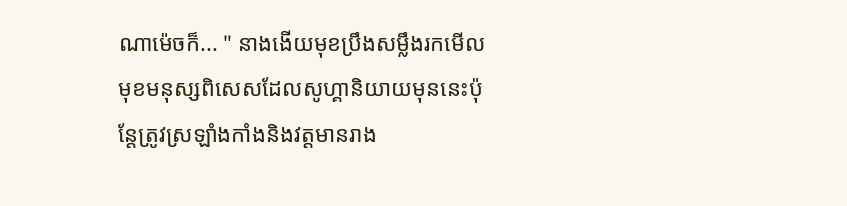ណាម៉េចក៏... " នាងងេីយមុខប្រឹងសម្លឹងរកមេីលមុខមនុស្សពិសេសដែលសូហ្គានិយាយមុននេះប៉ុន្ដែត្រូវស្រឡាំងកាំងនិងវត្ដមានរាង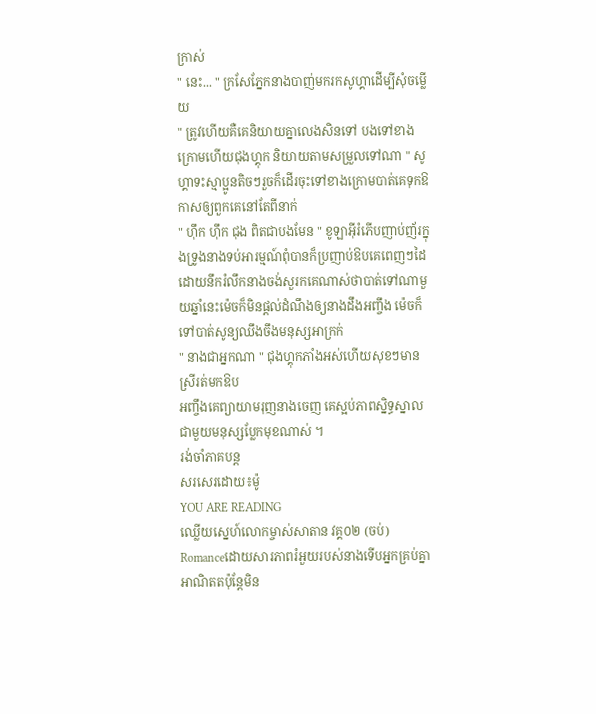ក្រាស់
" នេះ... " ក្រសែភ្នែកនាងបាញ់មករកសូហ្គាដេីម្បីសុំចម្លេីយ
" ត្រូវហេីយគឺគេនិយាយគ្នាលេងសិនទៅ បងទៅខាងក្រោមហេីយជុងហ្គុក និយាយតាមសម្រួលទៅណា " សូហ្គាទះស្មាប្អូនតិចៗរួចក៏ដេីរចុះទៅខាងក្រោមបាត់គេទុកឱកាសឲ្យពួកគេនៅតែពីនាក់
" ហ៊ឹក ហ៊ឹក ជុង ពិតជាបងមែន " ខូឡាអុីរំភេីបញាប់ញ័រក្នុងទ្រូងនាងទប់អារម្មណ៍ពុំបានក៏ប្រញាប់ឱបគេពេញៗដៃដោយនឹករំលឹកនាងចង់សួរកគេណាស់ថាបាត់ទៅណាមួយឆ្នាំនេះម៉េចក៏មិនផ្ដល់ដំណឹងឲ្យនាងដឹងអញ្ចឹង ម៉េចក៏ទៅបាត់សូន្យឈឹងចឹងមនុស្សអាក្រក់
" នាងជាអ្នកណា " ជុងហ្គុកភាំងអស់ហេីយសុខៗមានស្រីរត់មកឱប
អញ្ចឹងគេព្យាយាមរុញនាងចេញ គេស្អប់ភាពស្និទ្ធស្នាលជាមួយមនុស្សប្លែកមុខណាស់ ។
រង់ចាំភាគបន្ដ
សរសេរដោយ៖ម៉ូ
YOU ARE READING
ឈ្លេីយស្នេហ៍លោកម្ចាស់សាតាន វគ្គ០២ (ចប់)
Romanceដោយសារភាពរំអួយរបស់នាងទេីបអ្នកគ្រប់គ្នាអាណិតតប៉ុន្ដែមិន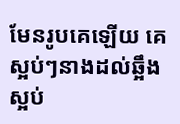មែនរូបគេឡេីយ គេស្អប់ៗនាងដល់ឆ្អឹងស្អប់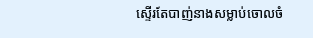ស្ទេីរតែបាញ់នាងសម្លាប់ចោលចំ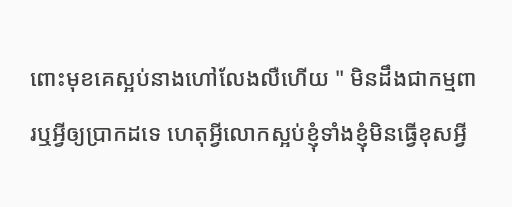ពោះមុខគេស្អប់នាងហៅលែងលឺហេីយ " មិនដឹងជាកម្មពារឬអ្វីឲ្យប្រាកដទេ ហេតុអ្វីលោកស្អប់ខ្ញុំទាំងខ្ញុំមិនធ្វេីខុសអ្វី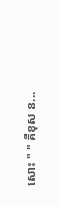សោះ " " គឺខុស ន...